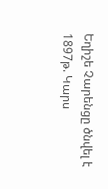Եղիշե Չարենցը ծնվել է 1897թ. Կարս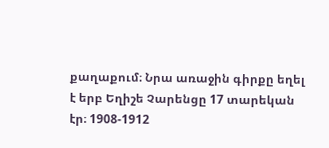քաղաքում։ Նրա առաջին գիրքը եղել է երբ Եղիշե Չարենցը 17 տարեկան էր։ 1908-1912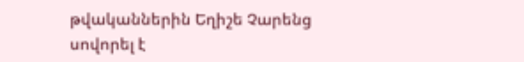թվականներին Եղիշե Չարենց սովորել է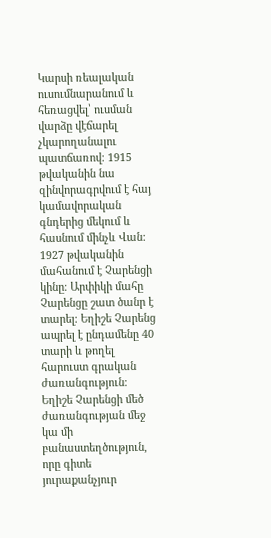Կարսի ռեալական ուսումնարանում և հեռացվել՝ ուսման վարձը վէճարել չկարողանալու պատճառով։ 1915 թվականին նա զինվորագրվում է հայ կամավորական գնդերից մեկում և հասնում մինչև Վան: 1927 թվականին մահանում է Չարենցի կինը։ Արփիկի մահը Չարենցը շատ ծանր է տարել։ Եղիշե Չարենց ապրել է ընդամենը 40 տարի և թողել հարուստ գրական
ժառանգություն։ Եղիշե Չարենցի մեծ ժառանգության մեջ կա մի բանաստեղծություն,
որը գիտե յուրաքանչյուր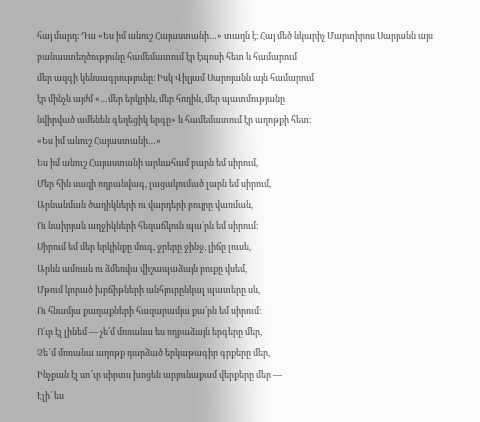հայ մարդ։ Դա «Ես իմ անուշ Հայաստանի…» տաղն է։ Հայ մեծ նկարիչ Մարտիրոս Սարյանն այս
բանաստեղծությունը համեմատում էր էպոսի հետ և համարում
մեր ազգի կենսագրությունը։ Իսկ Վիլյամ Սարոյանն այն համարում
էր մինչև այժմ «…մեր երկրին, մեր հողին, մեր պատմությանը
նվիրված ամենեն գեղեցիկ երգը» և համեմատում էր աղոթքի հետ։
«Ես իմ անուշ Հայաստանի…»
Ես իմ անուշ Հայաստանի արևահամ բարն եմ սիրում,
Մեր հին սազի ողբանվագ, լացակումած լարն եմ սիրում,
Արնանման ծաղիկների ու վարդերի բույրը վառման,
Ու նաիրյան աղջիկների հեզաճկուն պա՛րն եմ սիրում։
Սիրում եմ մեր երկինքը մուգ, ջրերը ջինջ, լիճը լուսե,
Արևն ամռան ու ձմեռվա վիշապաձայն բուքը վսեմ,
Մթում կորած խրճիթների անհյուրընկալ պատերը սև,
Ու հնամյա քաղաքների հազարամյա քա՛րն եմ սիրում։
Ո՛ւր էլ լինեմ — չե՛մ մոռանա ես ողբաձայն երգերը մեր,
Չե՜մ մոռանա աղոթք դարձած երկաթագիր գրքերը մեր,
Ինչքան էլ սո՜ւր սիրտս խոցեն արյունաքամ վերքերը մեր —
Էլի՛ ես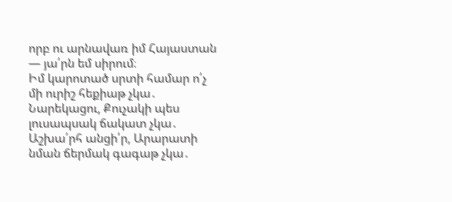որբ ու արնավառ իմ Հայաստան — յա՛րն եմ սիրում։
Իմ կարոտած սրտի համար ո՛չ մի ուրիշ հեքիաթ չկա․
Նարեկացու, Քուչակի պես լուսապսակ ճակատ չկա․
Աշխա՛րհ անցի՛ր, Արարատի նման ճերմակ գագաթ չկա․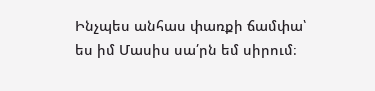Ինչպես անհաս փառքի ճամփա՝ ես իմ Մասիս սա՛րն եմ սիրում։